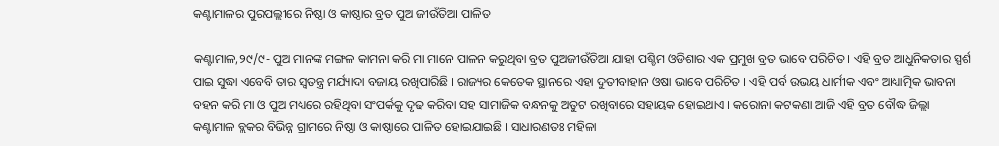କଣ୍ଟାମାଳର ପୁରପଲ୍ଲୀରେ ନିଷ୍ଠା ଓ କାଷ୍ଠାର ବ୍ରତ ପୁଅ ଜୀଉଁତିଆ ପାଳିତ

କଣ୍ଟାମାଳ,୨୯/୯- ପୁଅ ମାନଙ୍କ ମଙ୍ଗଳ କାମନା କରି ମା ମାନେ ପାଳନ କରୁଥିବା ବ୍ରତ ପୁଅଜୀଉଁତିଆ ଯାହା ପଶ୍ଚିମ ଓଡିଶାର ଏକ ପ୍ରମୁଖ ବ୍ରତ ଭାବେ ପରିଚିତ । ଏହି ବ୍ରତ ଆଧୁନିକତାର ସ୍ପର୍ଶ ପାଇ ସୁଦ୍ଧା ଏବେବି ତାର ସ୍ୱତନ୍ତ୍ର ମର୍ଯ୍ୟାଦା ବଜାୟ ରଖିପାରିଛି । ରାଜ୍ୟର କେତେକ ସ୍ଥାନରେ ଏହା ଦୁତୀବାହାନ ଓଷା ଭାବେ ପରିଚିତ । ଏହି ପର୍ବ ଉଭୟ ଧାର୍ମୀକ ଏବଂ ଆଧ୍ୟାତ୍ମିକ ଭାବନା ବହନ କରି ମା ଓ ପୁଅ ମଧ୍ୟରେ ରହିଥିବା ସଂପର୍କକୁ ଦୃଢ କରିବା ସହ ସାମାଜିକ ବନ୍ଧନକୁ ଅତୁଟ ରଖିବାରେ ସହାୟକ ହୋଇଥାଏ । କରୋନା କଟକଣା ଆଜି ଏହି ବ୍ରତ ବୌଦ୍ଧ ଜିଲ୍ଲା କଣ୍ଟାମାଳ ବ୍ଲକର ବିଭିନ୍ନ ଗ୍ରାମରେ ନିଷ୍ଠା ଓ କାଷ୍ଠାରେ ପାଳିତ ହୋଇଯାଇଛି । ସାଧାରଣତଃ ମହିଳା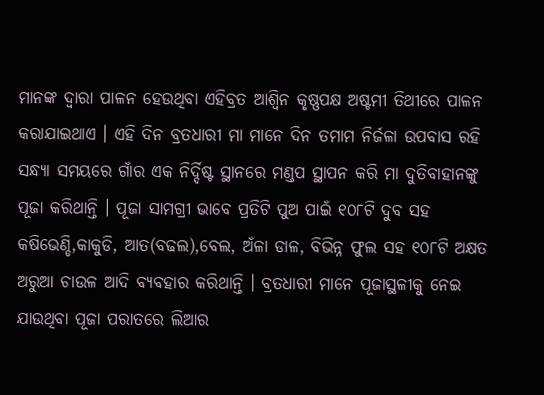ମାନଙ୍କ ଦ୍ୱାରା ପାଳନ ହେଉଥିବା ଏହିବ୍ରତ ଆଶ୍ୱିନ କୃଷ୍ଣପକ୍ଷ ଅଷ୍ଟମୀ ତିଥୀରେ ପାଳନ କରାଯାଇଥାଏ । ଏହି ଦିନ ବ୍ରତଧାରୀ ମା ମାନେ ଦିନ ତମାମ ନିର୍ଜଳା ଉପବାସ ରହି ସନ୍ଧ୍ୟା ସମୟରେ ଗାଁର ଏକ ନିର୍ଦ୍ଦିଷ୍ଟ ସ୍ଥାନରେ ମଣ୍ଡପ ସ୍ଥାପନ କରି ମା ଦୁତିବାହାନଙ୍କୁ ପୂଜା କରିଥାନ୍ତି । ପୂଜା ସାମଗ୍ରୀ ଭାବେ ପ୍ରତିଟି ପୁଅ ପାଇଁ ୧୦୮ଟି ଦୁବ ସହ କଷିଭେଣ୍ଡି,କାକୁଡି, ଆତ(ବଢଲ),ବେଲ, ଅଁଳା ଡାଳ, ବିଭିନ୍ନ ଫୁଲ ସହ ୧୦୮ଟି ଅକ୍ଷତ ଅରୁଆ ଚାଉଳ ଆଦି ବ୍ୟବହାର କରିଥାନ୍ତି । ବ୍ରତଧାରୀ ମାନେ ପୂଜାସ୍ଥଳୀକୁ ନେଇ ଯାଉଥିବା ପୂଜା ପରାତରେ ଲିଆର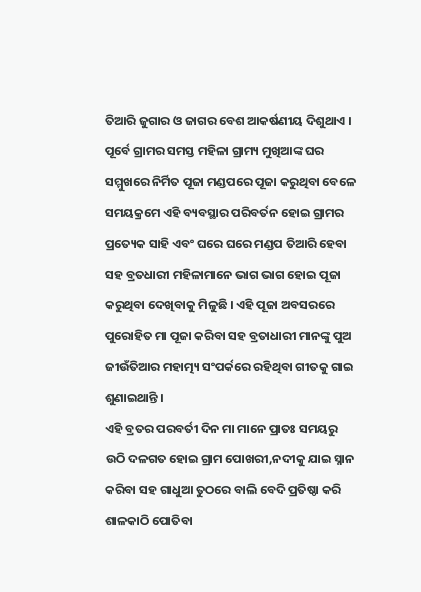ତିଆରି ଜୁଗାର ଓ ଜାଗର ବେଶ ଆକର୍ଷଣୀୟ ଦିଶୁଥାଏ । ପୂର୍ବେ ଗ୍ରାମର ସମସ୍ତ ମହିଳା ଗ୍ରାମ୍ୟ ମୁଖିଆଙ୍କ ଘର ସମ୍ମୁଖରେ ନିର୍ମିତ ପୂଜା ମଣ୍ଡପରେ ପୂଜା କରୁଥିବା ବେଳେ ସମୟକ୍ରମେ ଏହି ବ୍ୟବସ୍ଥାର ପରିବର୍ତନ ହୋଇ ଗ୍ରାମର ପ୍ରତ୍ୟେକ ସାହି ଏବଂ ଘରେ ଘରେ ମଣ୍ଡପ ତିଆରି ହେବା ସହ ବ୍ରତଧାରୀ ମହିଳାମାନେ ଭାଗ ଭାଗ ହୋଇ ପୂଜା କରୁଥିବା ଦେଖିବାକୁ ମିଳୁଛି । ଏହି ପୂଜା ଅବସରରେ ପୁରୋହିତ ମା ପୂଜା କରିବା ସହ ବ୍ରତାଧାରୀ ମାନଙ୍କୁ ପୁଅ ଜୀଉଁତିଆର ମହାତ୍ମ୍ୟ ସଂପର୍କରେ ରହିଥିବା ଗୀତକୁ ଗାଇ ଶୁଣାଇଥାନ୍ତି ।
ଏହି ବ୍ରତର ପରବର୍ତୀ ଦିନ ମା ମାନେ ପ୍ରାତଃ ସମୟରୁ ଉଠି ଦଳଗତ ହୋଇ ଗ୍ରାମ ପୋଖରୀ,ନଦୀକୁ ଯାଇ ସ୍ନାନ କରିବା ସହ ଗାଧୁଆ ତୁଠରେ ବାଲି ବେଦି ପ୍ରତିଷ୍ଠା କରି ଶାଳକାଠି ପୋତିବା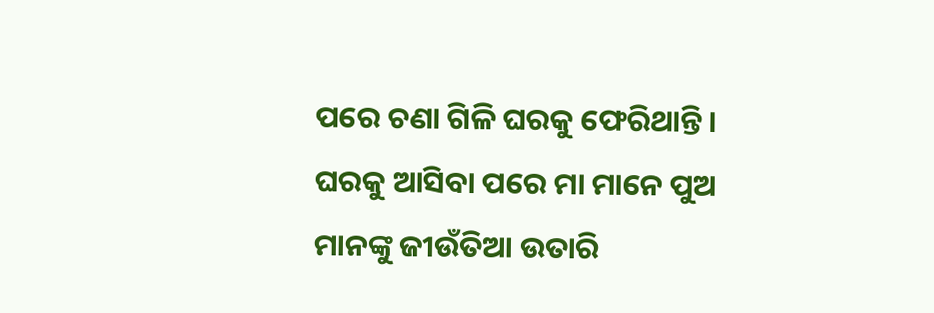ପରେ ଚଣା ଗିଳି ଘରକୁ ଫେରିଥାନ୍ତି । ଘରକୁ ଆସିବା ପରେ ମା ମାନେ ପୁଅ ମାନଙ୍କୁ ଜୀଉଁତିଆ ଉତାରି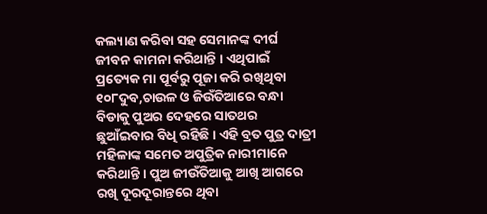କଲ୍ୟାଣ କରିବା ସହ ସେମାନଙ୍କ ଦୀର୍ଘ ଜୀବନ କାମନା କରିଥାନ୍ତି । ଏଥିପାଇଁ ପ୍ରତ୍ୟେକ ମା ପୂର୍ବରୁ ପୂଜା କରି ରଖିଥିବା ୧୦୮ଦୁବ,ଚାଉଳ ଓ ଜିଉଁତିଆରେ ବନ୍ଧା ବିଡାକୁ ପୁଅର ଦେହରେ ସାତଥର ଛୁଆଁଇବାର ବିଧି ରହିଛି । ଏହି ବ୍ରତ ପୁତ୍ର ଦାତ୍ରୀ ମହିଳାଙ୍କ ସମେତ ଅପୁତ୍ରିକ ନାରୀମାନେ କରିଥାନ୍ତି । ପୁଅ ଜୀଉଁତିଆକୁ ଆଖି ଆଗରେ ରଖି ଦୂରଦୂରାନ୍ତରେ ଥିବା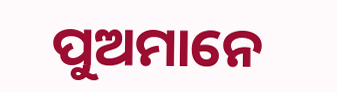ପୁଅମାନେ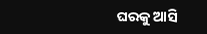ଘରକୁ ଆସି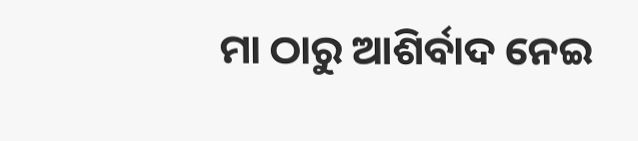ମା ଠାରୁ ଆଶିର୍ବାଦ ନେଇ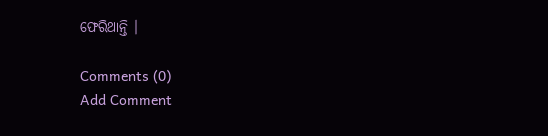ଫେରିଥାନ୍ତି ।

Comments (0)
Add Comment